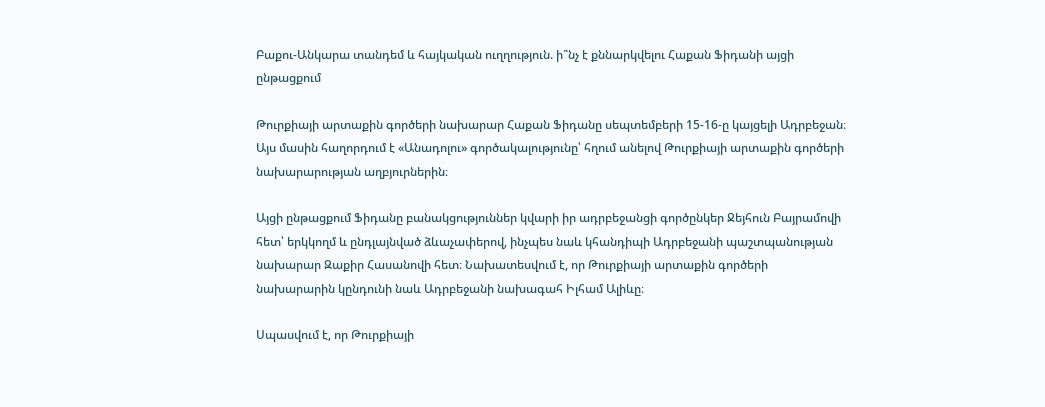Բաքու-Անկարա տանդեմ և հայկական ուղղություն. ի՞նչ է քննարկվելու Հաքան Ֆիդանի այցի ընթացքում

Թուրքիայի արտաքին գործերի նախարար Հաքան Ֆիդանը սեպտեմբերի 15-16-ը կայցելի Ադրբեջան։ Այս մասին հաղորդում է «Անադոլու» գործակալությունը՝ հղում անելով Թուրքիայի արտաքին գործերի նախարարության աղբյուրներին։

Այցի ընթացքում Ֆիդանը բանակցություններ կվարի իր ադրբեջանցի գործընկեր Ջեյհուն Բայրամովի հետ՝ երկկողմ և ընդլայնված ձևաչափերով, ինչպես նաև կհանդիպի Ադրբեջանի պաշտպանության նախարար Զաքիր Հասանովի հետ։ Նախատեսվում է, որ Թուրքիայի արտաքին գործերի նախարարին կընդունի նաև Ադրբեջանի նախագահ Իլհամ Ալիևը։

Սպասվում է, որ Թուրքիայի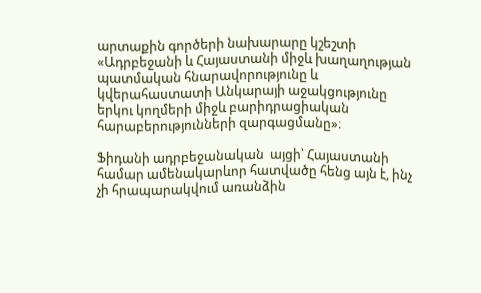արտաքին գործերի նախարարը կշեշտի «Ադրբեջանի և Հայաստանի միջև խաղաղության պատմական հնարավորությունը և կվերահաստատի Անկարայի աջակցությունը երկու կողմերի միջև բարիդրացիական հարաբերությունների զարգացմանը»։

Ֆիդանի ադրբեջանական  այցի՝ Հայաստանի համար ամենակարևոր հատվածը հենց այն է, ինչ չի հրապարակվում առանձին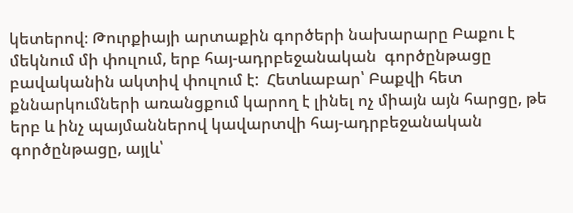կետերով։ Թուրքիայի արտաքին գործերի նախարարը Բաքու է մեկնում մի փուլում, երբ հայ-ադրբեջանական  գործընթացը բավականին ակտիվ փուլում է:  Հետևաբար՝ Բաքվի հետ քննարկումների առանցքում կարող է լինել ոչ միայն այն հարցը, թե երբ և ինչ պայմաններով կավարտվի հայ-ադրբեջանական գործընթացը, այլև՝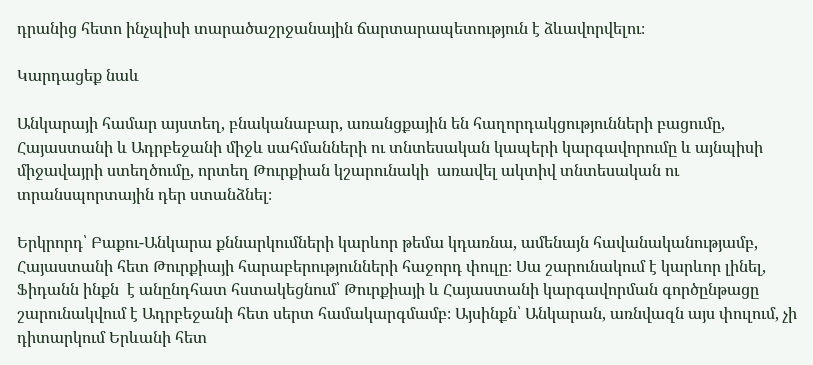դրանից հետո ինչպիսի տարածաշրջանային ճարտարապետություն է ձևավորվելու։

Կարդացեք նաև

Անկարայի համար այստեղ, բնականաբար, առանցքային են հաղորդակցությունների բացումը, Հայաստանի և Ադրբեջանի միջև սահմանների ու տնտեսական կապերի կարգավորումը և այնպիսի միջավայրի ստեղծումը, որտեղ Թուրքիան կշարունակի  առավել ակտիվ տնտեսական ու տրանսպորտային դեր ստանձնել։

Երկրորդ՝ Բաքու-Անկարա քննարկումների կարևոր թեմա կդառնա, ամենայն հավանականությամբ, Հայաստանի հետ Թուրքիայի հարաբերությունների հաջորդ փուլը։ Սա շարունակում է կարևոր լինել, Ֆիդանն ինքն  է անընդհատ հստակեցնում՝ Թուրքիայի և Հայաստանի կարգավորման գործընթացը շարունակվում է Ադրբեջանի հետ սերտ համակարգմամբ։ Այսինքն՝ Անկարան, առնվազն այս փուլում, չի դիտարկում Երևանի հետ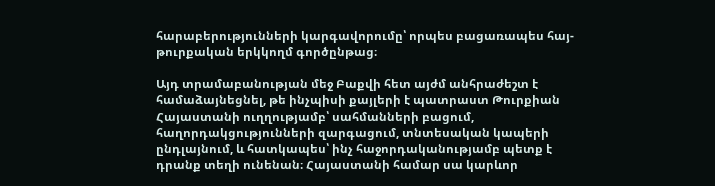հարաբերությունների կարգավորումը՝ որպես բացառապես հայ-թուրքական երկկողմ գործընթաց։

Այդ տրամաբանության մեջ Բաքվի հետ այժմ անհրաժեշտ է համաձայնեցնել, թե ինչպիսի քայլերի է պատրաստ Թուրքիան Հայաստանի ուղղությամբ՝ սահմանների բացում, հաղորդակցությունների զարգացում, տնտեսական կապերի ընդլայնում, և հատկապես՝ ինչ հաջորդականությամբ պետք է դրանք տեղի ունենան։ Հայաստանի համար սա կարևոր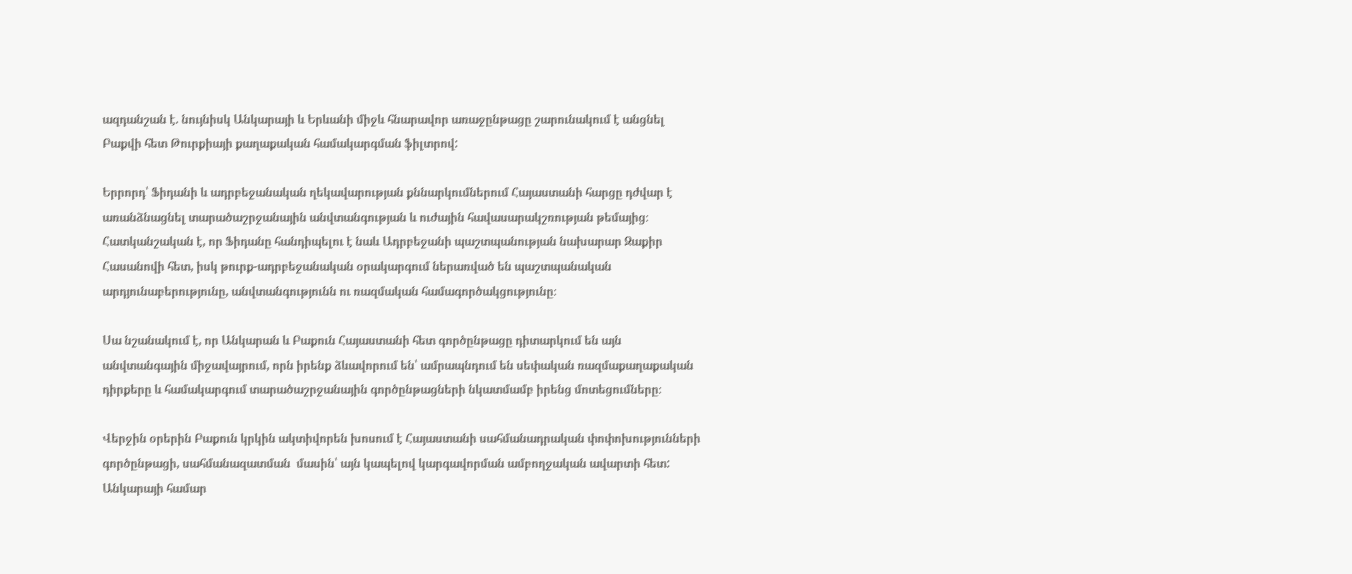ազդանշան է. նույնիսկ Անկարայի և Երևանի միջև հնարավոր առաջընթացը շարունակում է անցնել Բաքվի հետ Թուրքիայի քաղաքական համակարգման ֆիլտրով:

Երրորդ՝ Ֆիդանի և ադրբեջանական ղեկավարության քննարկումներում Հայաստանի հարցը դժվար է առանձնացնել տարածաշրջանային անվտանգության և ուժային հավասարակշռության թեմայից։ Հատկանշական է, որ Ֆիդանը հանդիպելու է նաև Ադրբեջանի պաշտպանության նախարար Զաքիր Հասանովի հետ, իսկ թուրք-ադրբեջանական օրակարգում ներառված են պաշտպանական արդյունաբերությունը, անվտանգությունն ու ռազմական համագործակցությունը։

Սա նշանակում է, որ Անկարան և Բաքուն Հայաստանի հետ գործընթացը դիտարկում են այն անվտանգային միջավայրում, որն իրենք ձևավորում են՝ ամրապնդում են սեփական ռազմաքաղաքական դիրքերը և համակարգում տարածաշրջանային գործընթացների նկատմամբ իրենց մոտեցումները։

Վերջին օրերին Բաքուն կրկին ակտիվորեն խոսում է Հայաստանի սահմանադրական փոփոխությունների գործընթացի, սահմանազատման  մասին՝ այն կապելով կարգավորման ամբողջական ավարտի հետ: Անկարայի համար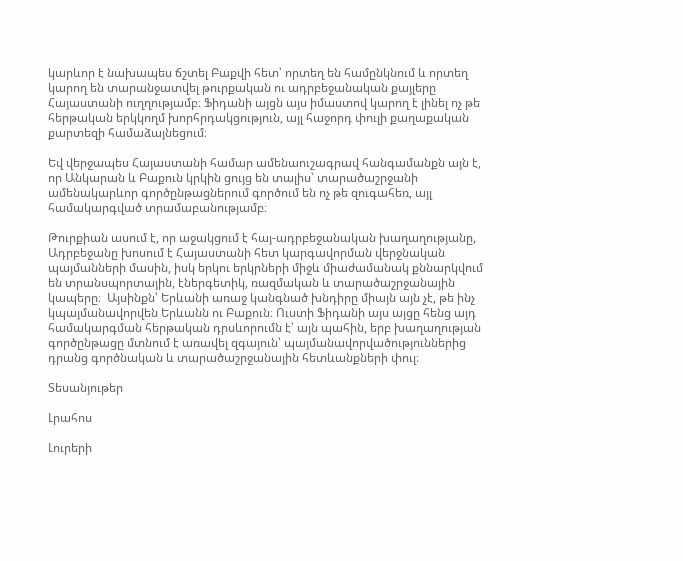կարևոր է նախապես ճշտել Բաքվի հետ՝ որտեղ են համընկնում և որտեղ կարող են տարանջատվել թուրքական ու ադրբեջանական քայլերը Հայաստանի ուղղությամբ։ Ֆիդանի այցն այս իմաստով կարող է լինել ոչ թե հերթական երկկողմ խորհրդակցություն, այլ հաջորդ փուլի քաղաքական քարտեզի համաձայնեցում։

Եվ վերջապես Հայաստանի համար ամենաուշագրավ հանգամանքն այն է, որ Անկարան և Բաքուն կրկին ցույց են տալիս՝ տարածաշրջանի ամենակարևոր գործընթացներում գործում են ոչ թե զուգահեռ, այլ համակարգված տրամաբանությամբ։

Թուրքիան ասում է, որ աջակցում է հայ-ադրբեջանական խաղաղությանը, Ադրբեջանը խոսում է Հայաստանի հետ կարգավորման վերջնական պայմանների մասին, իսկ երկու երկրների միջև միաժամանակ քննարկվում են տրանսպորտային, էներգետիկ, ռազմական և տարածաշրջանային կապերը։  Այսինքն՝ Երևանի առաջ կանգնած խնդիրը միայն այն չէ, թե ինչ կպայմանավորվեն Երևանն ու Բաքուն։ Ուստի Ֆիդանի այս այցը հենց այդ համակարգման հերթական դրսևորումն է՝ այն պահին, երբ խաղաղության գործընթացը մտնում է առավել զգայուն՝ պայմանավորվածություններից դրանց գործնական և տարածաշրջանային հետևանքների փուլ։

Տեսանյութեր

Լրահոս

Լուրերի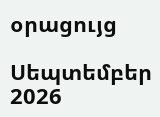օրացույց

Սեպտեմբեր 2026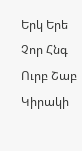Երկ Երե Չոր Հնգ Ուրբ Շաբ Կիրակի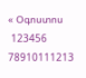« Օգոստոս
 123456
78910111213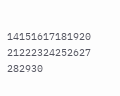14151617181920
21222324252627
282930